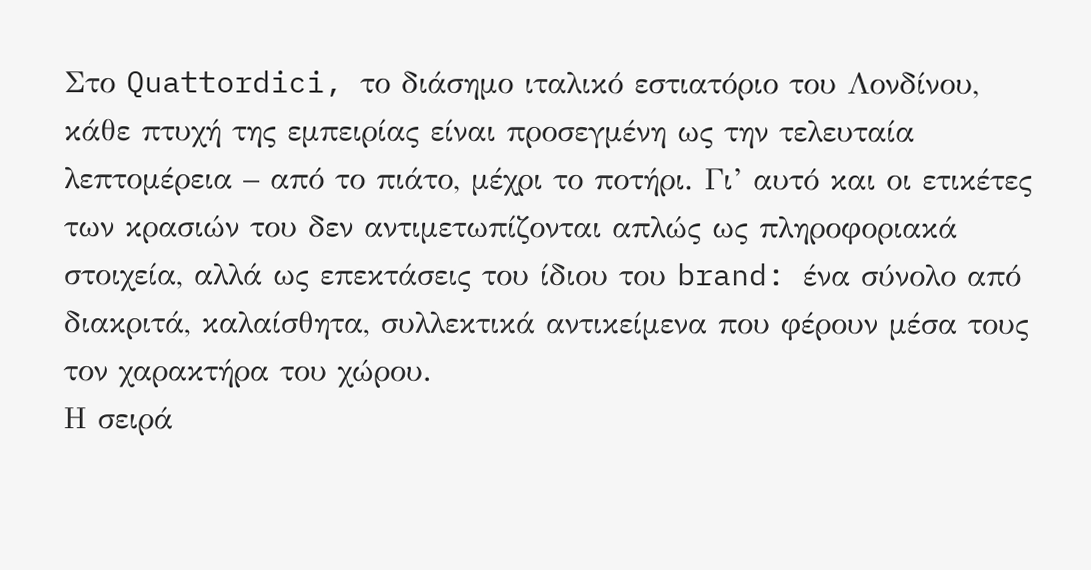Στο Quattordici, το διάσημο ιταλικό εστιατόριο του Λονδίνου, κάθε πτυχή της εμπειρίας είναι προσεγμένη ως την τελευταία λεπτομέρεια – από το πιάτο, μέχρι το ποτήρι. Γι’ αυτό και οι ετικέτες των κρασιών του δεν αντιμετωπίζονται απλώς ως πληροφοριακά στοιχεία, αλλά ως επεκτάσεις του ίδιου του brand: ένα σύνολο από διακριτά, καλαίσθητα, συλλεκτικά αντικείμενα που φέρουν μέσα τους τον χαρακτήρα του χώρου.
Η σειρά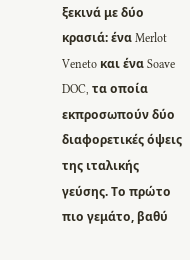ξεκινά με δύο κρασιά: ένα Merlot Veneto και ένα Soave DOC, τα οποία εκπροσωπούν δύο διαφορετικές όψεις της ιταλικής γεύσης. Το πρώτο πιο γεμάτο, βαθύ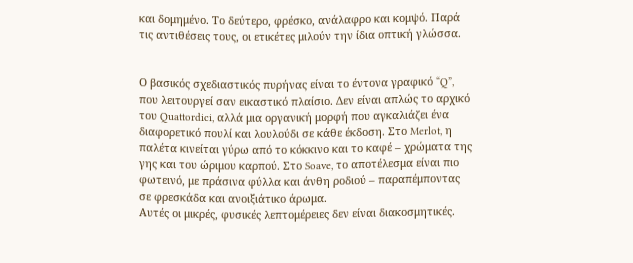και δομημένο. Το δεύτερο, φρέσκο, ανάλαφρο και κομψό. Παρά τις αντιθέσεις τους, οι ετικέτες μιλούν την ίδια οπτική γλώσσα.


Ο βασικός σχεδιαστικός πυρήνας είναι το έντονα γραφικό “Q”, που λειτουργεί σαν εικαστικό πλαίσιο. Δεν είναι απλώς το αρχικό του Quattordici, αλλά μια οργανική μορφή που αγκαλιάζει ένα διαφορετικό πουλί και λουλούδι σε κάθε έκδοση. Στο Merlot, η παλέτα κινείται γύρω από το κόκκινο και το καφέ – χρώματα της γης και του ώριμου καρπού. Στο Soave, το αποτέλεσμα είναι πιο φωτεινό, με πράσινα φύλλα και άνθη ροδιού – παραπέμποντας σε φρεσκάδα και ανοιξιάτικο άρωμα.
Αυτές οι μικρές, φυσικές λεπτομέρειες δεν είναι διακοσμητικές.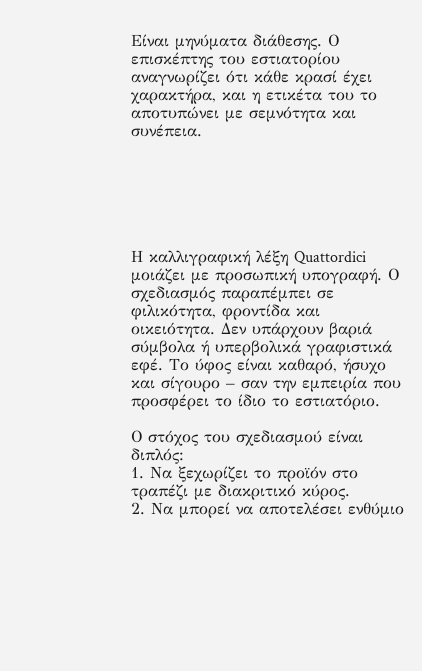Είναι μηνύματα διάθεσης. Ο επισκέπτης του εστιατορίου αναγνωρίζει ότι κάθε κρασί έχει χαρακτήρα, και η ετικέτα του το αποτυπώνει με σεμνότητα και συνέπεια.






Η καλλιγραφική λέξη Quattordici μοιάζει με προσωπική υπογραφή. Ο σχεδιασμός παραπέμπει σε φιλικότητα, φροντίδα και οικειότητα. Δεν υπάρχουν βαριά σύμβολα ή υπερβολικά γραφιστικά εφέ. Το ύφος είναι καθαρό, ήσυχο και σίγουρο – σαν την εμπειρία που προσφέρει το ίδιο το εστιατόριο.

Ο στόχος του σχεδιασμού είναι διπλός:
1. Να ξεχωρίζει το προϊόν στο τραπέζι με διακριτικό κύρος.
2. Να μπορεί να αποτελέσει ενθύμιο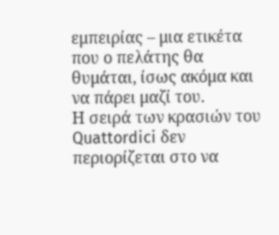εμπειρίας – μια ετικέτα που ο πελάτης θα θυμάται, ίσως ακόμα και να πάρει μαζί του.
Η σειρά των κρασιών του Quattordici δεν περιορίζεται στο να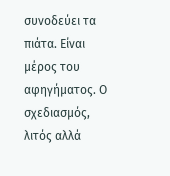συνοδεύει τα πιάτα. Είναι μέρος του αφηγήματος. Ο σχεδιασμός, λιτός αλλά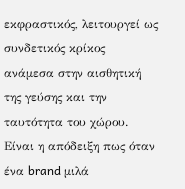εκφραστικός, λειτουργεί ως συνδετικός κρίκος ανάμεσα στην αισθητική της γεύσης και την ταυτότητα του χώρου. Είναι η απόδειξη πως όταν ένα brand μιλά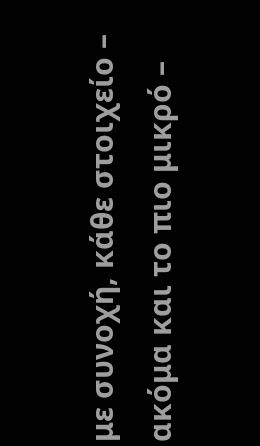με συνοχή, κάθε στοιχείο – ακόμα και το πιο μικρό –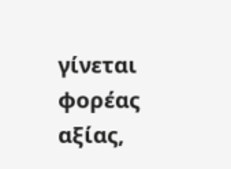γίνεται φορέας αξίας,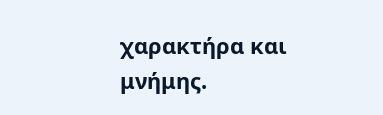χαρακτήρα και μνήμης.